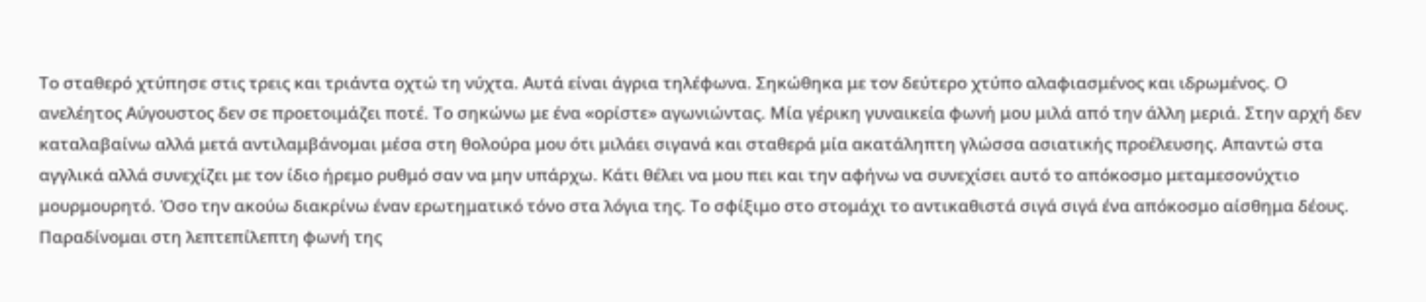Το σταθερό χτύπησε στις τρεις και τριάντα οχτώ τη νύχτα. Αυτά είναι άγρια τηλέφωνα. Σηκώθηκα με τον δεύτερο χτύπο αλαφιασμένος και ιδρωμένος. Ο ανελέητος Αύγουστος δεν σε προετοιμάζει ποτέ. Το σηκώνω με ένα «ορίστε» αγωνιώντας. Μία γέρικη γυναικεία φωνή μου μιλά από την άλλη μεριά. Στην αρχή δεν καταλαβαίνω αλλά μετά αντιλαμβάνομαι μέσα στη θολούρα μου ότι μιλάει σιγανά και σταθερά μία ακατάληπτη γλώσσα ασιατικής προέλευσης. Απαντώ στα αγγλικά αλλά συνεχίζει με τον ίδιο ήρεμο ρυθμό σαν να μην υπάρχω. Κάτι θέλει να μου πει και την αφήνω να συνεχίσει αυτό το απόκοσμο μεταμεσονύχτιο μουρμουρητό. Όσο την ακούω διακρίνω έναν ερωτηματικό τόνο στα λόγια της. Το σφίξιμο στο στομάχι το αντικαθιστά σιγά σιγά ένα απόκοσμο αίσθημα δέους. Παραδίνομαι στη λεπτεπίλεπτη φωνή της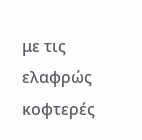με τις ελαφρώς κοφτερές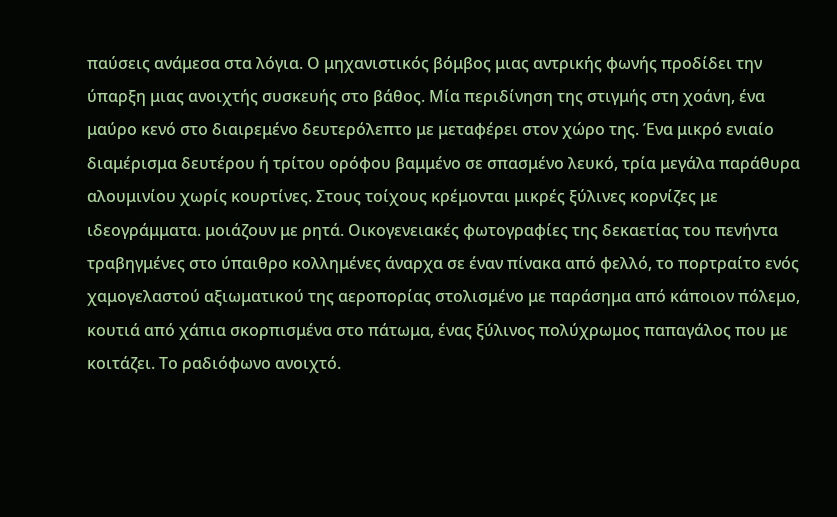παύσεις ανάμεσα στα λόγια. Ο μηχανιστικός βόμβος μιας αντρικής φωνής προδίδει την ύπαρξη μιας ανοιχτής συσκευής στο βάθος. Μία περιδίνηση της στιγμής στη χοάνη, ένα μαύρο κενό στο διαιρεμένο δευτερόλεπτο με μεταφέρει στον χώρο της. Ένα μικρό ενιαίο διαμέρισμα δευτέρου ή τρίτου ορόφου βαμμένο σε σπασμένο λευκό, τρία μεγάλα παράθυρα αλουμινίου χωρίς κουρτίνες. Στους τοίχους κρέμονται μικρές ξύλινες κορνίζες με ιδεογράμματα. μοιάζουν με ρητά. Οικογενειακές φωτογραφίες της δεκαετίας του πενήντα τραβηγμένες στο ύπαιθρο κολλημένες άναρχα σε έναν πίνακα από φελλό, το πορτραίτο ενός χαμογελαστού αξιωματικού της αεροπορίας στολισμένο με παράσημα από κάποιον πόλεμο, κουτιά από χάπια σκορπισμένα στο πάτωμα, ένας ξύλινος πολύχρωμος παπαγάλος που με κοιτάζει. Το ραδιόφωνο ανοιχτό.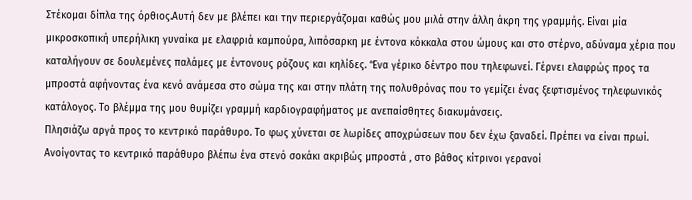Στέκομαι δίπλα της όρθιος.Αυτή δεν με βλέπει και την περιεργάζομαι καθώς μου μιλά στην άλλη άκρη της γραμμής. Είναι μία μικροσκοπική υπερήλικη γυναίκα με ελαφριά καμπούρα, λιπόσαρκη με έντονα κόκκαλα στου ώμους και στο στέρνο, αδύναμα χέρια που καταλήγουν σε δουλεμένες παλάμες με έντονους ρόζους και κηλίδες. ‘Ένα γέρικο δέντρο που τηλεφωνεί. Γέρνει ελαφρώς προς τα μπροστά αφήνοντας ένα κενό ανάμεσα στο σώμα της και στην πλάτη της πολυθρόνας που το γεμίζει ένας ξεφτισμένος τηλεφωνικός κατάλογος. Το βλέμμα της μου θυμίζει γραμμή καρδιογραφήματος με ανεπαίσθητες διακυμάνσεις.
Πλησιάζω αργά προς το κεντρικό παράθυρο. Το φως χύνεται σε λωρίδες αποχρώσεων που δεν έχω ξαναδεί. Πρέπει να είναι πρωί. Ανοίγοντας το κεντρικό παράθυρο βλέπω ένα στενό σοκάκι ακριβώς μπροστά , στο βάθος κίτρινοι γερανοί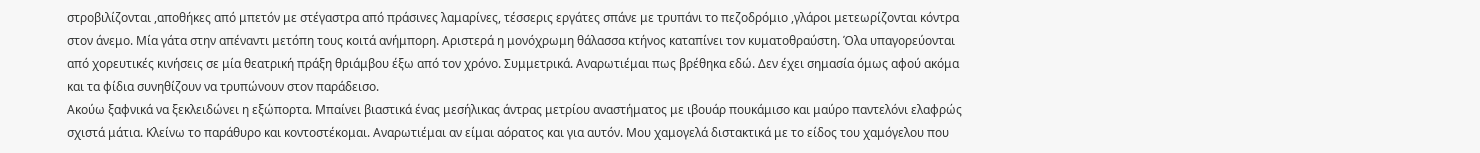στροβιλίζονται ,αποθήκες από μπετόν με στέγαστρα από πράσινες λαμαρίνες, τέσσερις εργάτες σπάνε με τρυπάνι το πεζοδρόμιο ,γλάροι μετεωρίζονται κόντρα στον άνεμο. Μία γάτα στην απέναντι μετόπη τους κοιτά ανήμπορη. Αριστερά η μονόχρωμη θάλασσα κτήνος καταπίνει τον κυματοθραύστη. Όλα υπαγορεύονται από χορευτικές κινήσεις σε μία θεατρική πράξη θριάμβου έξω από τον χρόνο. Συμμετρικά. Αναρωτιέμαι πως βρέθηκα εδώ. Δεν έχει σημασία όμως αφού ακόμα και τα φίδια συνηθίζουν να τρυπώνουν στον παράδεισο.
Ακούω ξαφνικά να ξεκλειδώνει η εξώπορτα. Μπαίνει βιαστικά ένας μεσήλικας άντρας μετρίου αναστήματος με ιβουάρ πουκάμισο και μαύρο παντελόνι ελαφρώς σχιστά μάτια. Κλείνω το παράθυρο και κοντοστέκομαι. Αναρωτιέμαι αν είμαι αόρατος και για αυτόν. Μου χαμογελά διστακτικά με το είδος του χαμόγελου που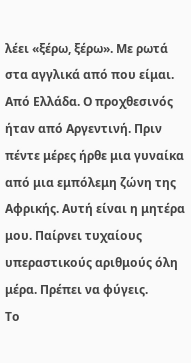λέει «ξέρω, ξέρω». Με ρωτά στα αγγλικά από που είμαι. Από Ελλάδα. Ο προχθεσινός ήταν από Αργεντινή. Πριν πέντε μέρες ήρθε μια γυναίκα από μια εμπόλεμη ζώνη της Αφρικής. Αυτή είναι η μητέρα μου. Παίρνει τυχαίους υπεραστικούς αριθμούς όλη μέρα. Πρέπει να φύγεις.
Το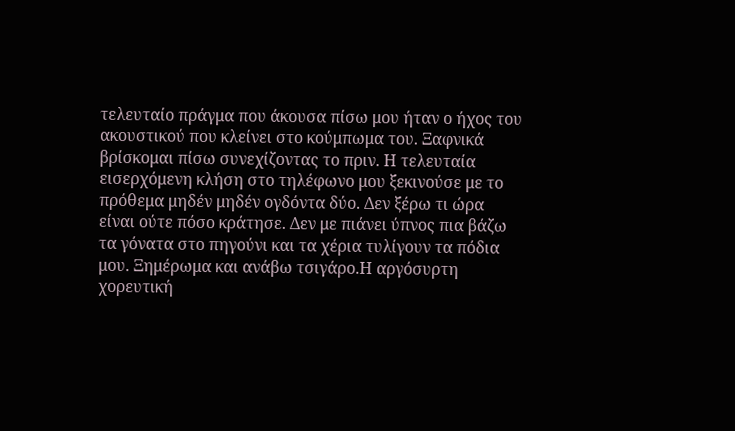τελευταίο πράγμα που άκουσα πίσω μου ήταν ο ήχος του ακουστικού που κλείνει στο κούμπωμα του. Ξαφνικά βρίσκομαι πίσω συνεχίζοντας το πριν. Η τελευταία εισερχόμενη κλήση στο τηλέφωνο μου ξεκινούσε με το πρόθεμα μηδέν μηδέν ογδόντα δύο. Δεν ξέρω τι ώρα είναι ούτε πόσο κράτησε. Δεν με πιάνει ύπνος πια βάζω τα γόνατα στο πηγούνι και τα χέρια τυλίγουν τα πόδια μου. Ξημέρωμα και ανάβω τσιγάρο.Η αργόσυρτη χορευτική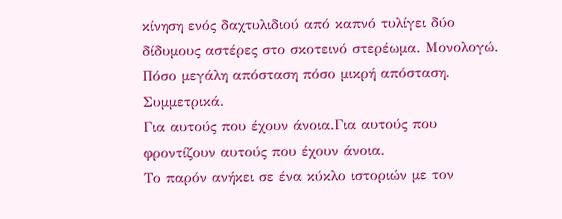κίνηση ενός δαχτυλιδιού από καπνό τυλίγει δύο δίδυμους αστέρες στο σκοτεινό στερέωμα. Μονολογώ. Πόσο μεγάλη απόσταση πόσο μικρή απόσταση. Συμμετρικά.
Για αυτούς που έχουν άνοια.Για αυτούς που φροντίζουν αυτούς που έχουν άνοια.
Το παρόν ανήκει σε ένα κύκλο ιστοριών με τον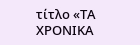τίτλο «ΤΑ ΧΡΟΝΙΚΑ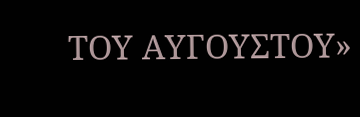ΤΟΥ ΑΥΓΟΥΣΤΟΥ»